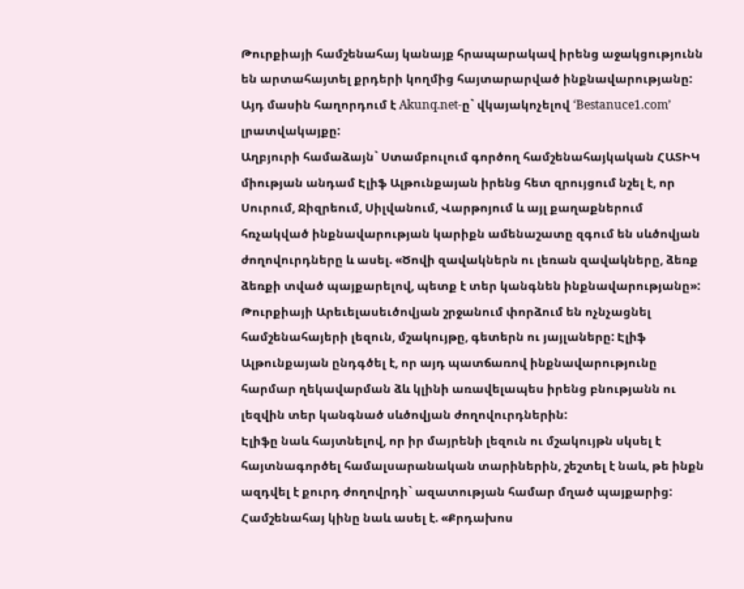Թուրքիայի համշենահայ կանայք հրապարակավ իրենց աջակցությունն են արտահայտել քրդերի կողմից հայտարարված ինքնավարությանը: Այդ մասին հաղորդում է Akunq.net-ը` վկայակոչելով ‘Bestanuce1.com’ լրատվակայքը:
Աղբյուրի համաձայն` Ստամբուլում գործող համշենահայկական ՀԱՏԻԿ միության անդամ Էլիֆ Ալթունքայան իրենց հետ զրույցում նշել է, որ Սուրում, Ջիզրեում, Սիլվանում, Վարթոյում և այլ քաղաքներում հռչակված ինքնավարության կարիքն ամենաշատը զգում են սևծովյան ժողովուրդները և ասել. «Ծովի զավակներն ու լեռան զավակները, ձեռք ձեռքի տված պայքարելով, պետք է տեր կանգնեն ինքնավարությանը»:
Թուրքիայի Արեւելասեւծովյան շրջանում փորձում են ոչնչացնել համշենահայերի լեզուն, մշակույթը, գետերն ու յայլաները: Էլիֆ Ալթունքայան ընդգծել է, որ այդ պատճառով ինքնավարությունը հարմար ղեկավարման ձև կլինի առավելապես իրենց բնությանն ու լեզվին տեր կանգնած սևծովյան ժողովուրդներին:
Էլիֆը նաև հայտնելով, որ իր մայրենի լեզուն ու մշակույթն սկսել է հայտնագործել համալսարանական տարիներին, շեշտել է նաև, թե ինքն ազդվել է քուրդ ժողովրդի` ազատության համար մղած պայքարից:
Համշենահայ կինը նաև ասել է. «Քրդախոս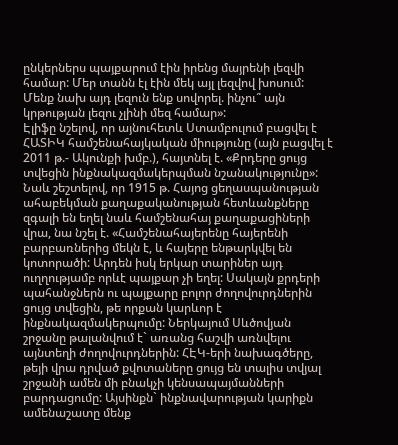ընկերներս պայքարում էին իրենց մայրենի լեզվի համար: Մեր տանն էլ էին մեկ այլ լեզվով խոսում: Մենք նախ այդ լեզուն ենք սովորել. ինչու՞ այն կրթության լեզու չլինի մեզ համար»:
Էլիֆը նշելով, որ այնուհետև Ստամբուլում բացվել է ՀԱՏԻԿ համշենահայկական միությունը (այն բացվել է 2011 թ.- Ակունքի խմբ.), հայտնել է. «Քրդերը ցույց տվեցին ինքնակազմակերպման նշանակությունը»:
Նաև շեշտելով, որ 1915 թ. Հայոց ցեղասպանության ահաբեկման քաղաքականության հետևանքները զգալի են եղել նաև համշենահայ քաղաքացիների վրա, նա նշել է. «Համշենահայերենը հայերենի բարբառներից մեկն է, և հայերը ենթարկվել են կոտորածի: Արդեն իսկ երկար տարիներ այդ ուղղությամբ որևէ պայքար չի եղել: Սակայն քրդերի պահանջներն ու պայքարը բոլոր ժողովուրդներին ցույց տվեցին, թե որքան կարևոր է ինքնակազմակերպումը: Ներկայում Սևծովյան շրջանը թալանվում է` առանց հաշվի առնվելու այնտեղի ժողովուրդներին: ՀԷԿ-երի նախագծերը, թեյի վրա դրված քվոտաները ցույց են տալիս տվյալ շրջանի ամեն մի բնակչի կենսապայմանների բարդացումը: Այսինքն` ինքնավարության կարիքն ամենաշատը մենք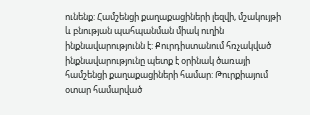ունենք: Համշենցի քաղաքացիների լեզվի, մշակույթի և բնության պահպանման միակ ուղին ինքնավարությունն է: Քուրդիստանում հռչակված ինքնավարությունը պետք է օրինակ ծառայի համշենցի քաղաքացիների համար: Թուրքիայում օտար համարված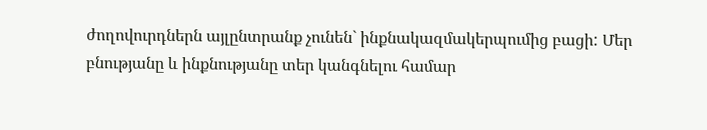ժողովուրդներն այլընտրանք չունեն` ինքնակազմակերպումից բացի: Մեր բնությանը և ինքնությանը տեր կանգնելու համար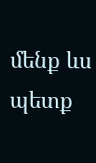մենք ևս պետք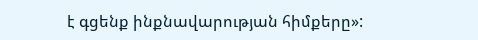է գցենք ինքնավարության հիմքերը»: